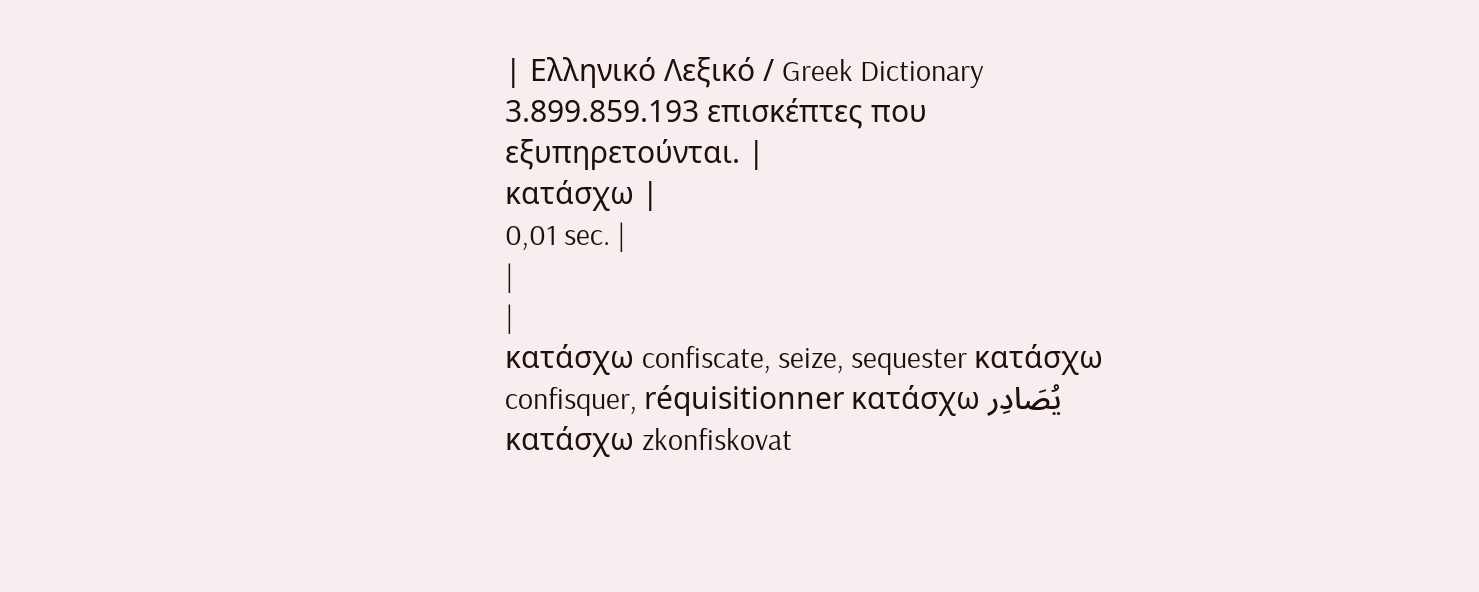| Ελληνικό Λεξικό / Greek Dictionary 3.899.859.193 επισκέπτες που εξυπηρετούνται. |
κατάσχω |
0,01 sec. |
|
|
κατάσχω confiscate, seize, sequester κατάσχω confisquer, réquisitionner κατάσχω يُصَادِر κατάσχω zkonfiskovat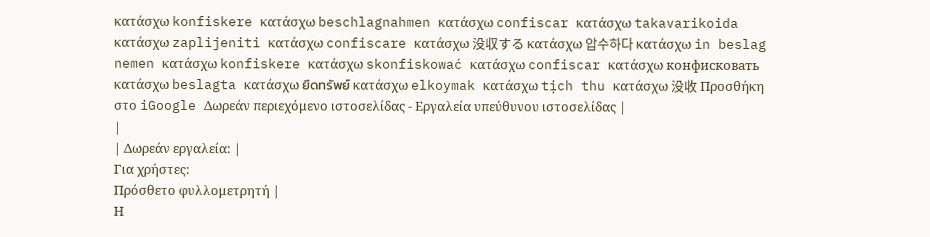κατάσχω konfiskere κατάσχω beschlagnahmen κατάσχω confiscar κατάσχω takavarikoida κατάσχω zaplijeniti κατάσχω confiscare κατάσχω 没収する κατάσχω 압수하다 κατάσχω in beslag nemen κατάσχω konfiskere κατάσχω skonfiskować κατάσχω confiscar κατάσχω конфисковать κατάσχω beslagta κατάσχω ยึดทรัพย์ κατάσχω elkoymak κατάσχω tịch thu κατάσχω 没收 Προσθήκη στο iGoogle Δωρεάν περιεχόμενο ιστοσελίδας - Εργαλεία υπεύθυνου ιστοσελίδας |
|
| Δωρεάν εργαλεία: |
Για χρήστες:
Πρόσθετο φυλλομετρητή |
Η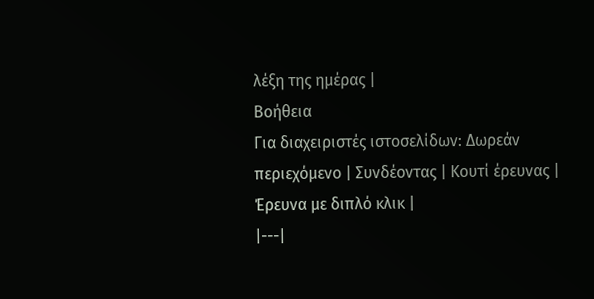λέξη της ημέρας |
Βοήθεια
Για διαχειριστές ιστοσελίδων: Δωρεάν περιεχόμενο | Συνδέοντας | Κουτί έρευνας | Έρευνα με διπλό κλικ |
|---|